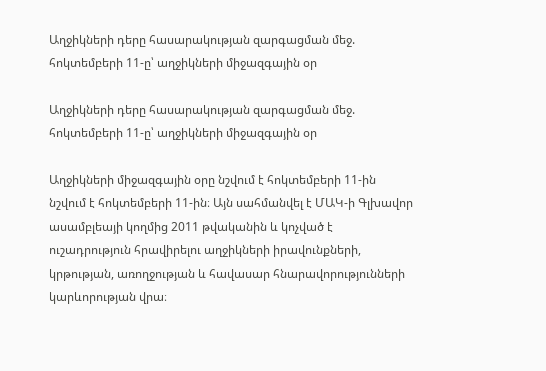Աղջիկների դերը հասարակության զարգացման մեջ. հոկտեմբերի 11-ը՝ աղջիկների միջազգային օր

Աղջիկների դերը հասարակության զարգացման մեջ. հոկտեմբերի 11-ը՝ աղջիկների միջազգային օր

Աղջիկների միջազգային օրը նշվում է հոկտեմբերի 11-ին նշվում է հոկտեմբերի 11-ին։ Այն սահմանվել է ՄԱԿ-ի Գլխավոր ասամբլեայի կողմից 2011 թվականին և կոչված է ուշադրություն հրավիրելու աղջիկների իրավունքների, կրթության, առողջության և հավասար հնարավորությունների կարևորության վրա։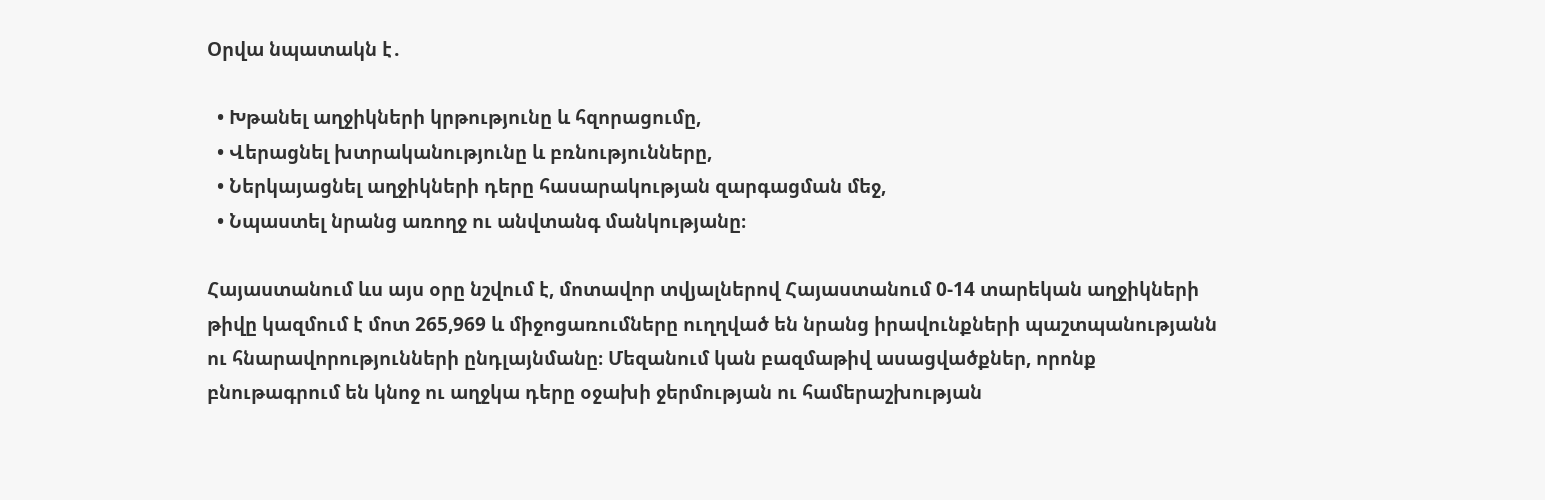Օրվա նպատակն է․

  • Խթանել աղջիկների կրթությունը և հզորացումը,
  • Վերացնել խտրականությունը և բռնությունները,
  • Ներկայացնել աղջիկների դերը հասարակության զարգացման մեջ,
  • Նպաստել նրանց առողջ ու անվտանգ մանկությանը։

Հայաստանում ևս այս օրը նշվում է, մոտավոր տվյալներով Հայաստանում 0-14 տարեկան աղջիկների թիվը կազմում է մոտ 265,969 և միջոցառումները ուղղված են նրանց իրավունքների պաշտպանությանն ու հնարավորությունների ընդլայնմանը։ Մեզանում կան բազմաթիվ ասացվածքներ, որոնք բնութագրում են կնոջ ու աղջկա դերը օջախի ջերմության ու համերաշխության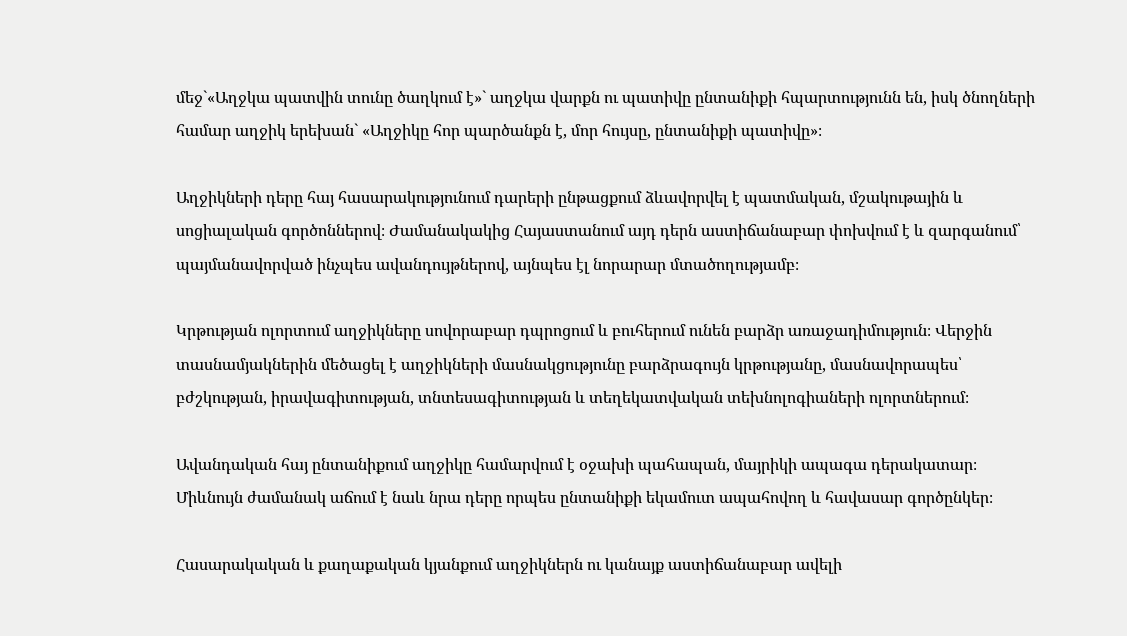մեջ`«Աղջկա պատվին տունը ծաղկում է»` աղջկա վարքն ու պատիվը ընտանիքի հպարտությունն են, իսկ ծնողների համար աղջիկ երեխան` «Աղջիկը հոր պարծանքն է, մոր հույսը, ընտանիքի պատիվը»։

Աղջիկների դերը հայ հասարակությունում դարերի ընթացքում ձևավորվել է պատմական, մշակութային և սոցիալական գործոններով։ Ժամանակակից Հայաստանում այդ դերն աստիճանաբար փոխվում է և զարգանում՝ պայմանավորված ինչպես ավանդույթներով, այնպես էլ նորարար մտածողությամբ։

Կրթության ոլորտում աղջիկները սովորաբար դպրոցում և բուհերում ունեն բարձր առաջադիմություն։ Վերջին տասնամյակներին մեծացել է աղջիկների մասնակցությունը բարձրագույն կրթությանը, մասնավորապես՝ բժշկության, իրավագիտության, տնտեսագիտության և տեղեկատվական տեխնոլոգիաների ոլորտներում։

Ավանդական հայ ընտանիքում աղջիկը համարվում է օջախի պահապան, մայրիկի ապագա դերակատար։ Միևնույն ժամանակ աճում է նաև նրա դերը որպես ընտանիքի եկամուտ ապահովող և հավասար գործընկեր։

Հասարակական և քաղաքական կյանքում աղջիկներն ու կանայք աստիճանաբար ավելի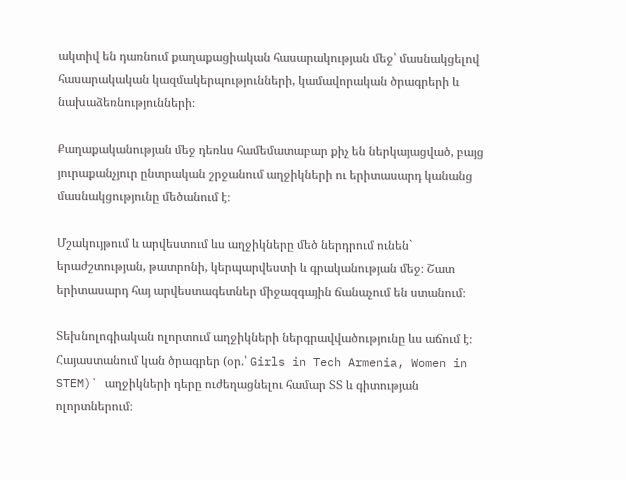ակտիվ են դառնում քաղաքացիական հասարակության մեջ՝ մասնակցելով հասարակական կազմակերպությունների, կամավորական ծրագրերի և նախաձեռնությունների։

Քաղաքականության մեջ դեռևս համեմատաբար քիչ են ներկայացված, բայց յուրաքանչյուր ընտրական շրջանում աղջիկների ու երիտասարդ կանանց մասնակցությունը մեծանում է։

Մշակույթում և արվեստում ևս աղջիկները մեծ ներդրում ունեն` երաժշտության, թատրոնի, կերպարվեստի և գրականության մեջ։ Շատ երիտասարդ հայ արվեստագետներ միջազգային ճանաչում են ստանում։

Տեխնոլոգիական ոլորտում աղջիկների ներգրավվածությունը ևս աճում է։ Հայաստանում կան ծրագրեր (օր.՝ Girls in Tech Armenia, Women in STEM)` աղջիկների դերը ուժեղացնելու համար ՏՏ և գիտության ոլորտներում։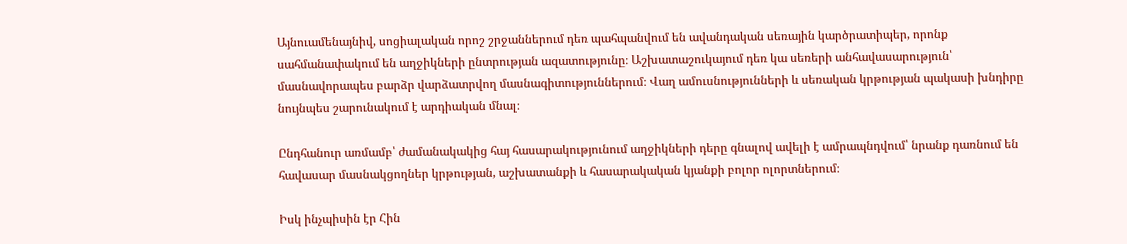Այնուամենայնիվ, սոցիալական որոշ շրջաններում դեռ պահպանվում են ավանդական սեռային կարծրատիպեր, որոնք սահմանափակում են աղջիկների ընտրության ազատությունը։ Աշխատաշուկայում դեռ կա սեռերի անհավասարություն՝ մասնավորապես բարձր վարձատրվող մասնագիտություններում։ Վաղ ամուսնությունների և սեռական կրթության պակասի խնդիրը նույնպես շարունակում է արդիական մնալ։

Ընդհանուր առմամբ՝ ժամանակակից հայ հասարակությունում աղջիկների դերը գնալով ավելի է ամրապնդվում՝ նրանք դառնում են հավասար մասնակցողներ կրթության, աշխատանքի և հասարակական կյանքի բոլոր ոլորտներում։

Իսկ ինչպիսին էր Հին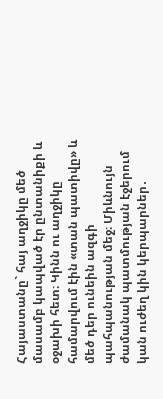Հայաստանը` հայ աղջիկը մեծ մասամբ կապված էր ընտանիքի և օջախի հետ։ Կինն ու աղջիկը համարվում էին «տան պատիվը» և մեծ դեր ունեին ազգի պահպանության մեջ։ Միևնույն ժամանակ պատմության էջերում կան ուժեղ կին կերպարներ․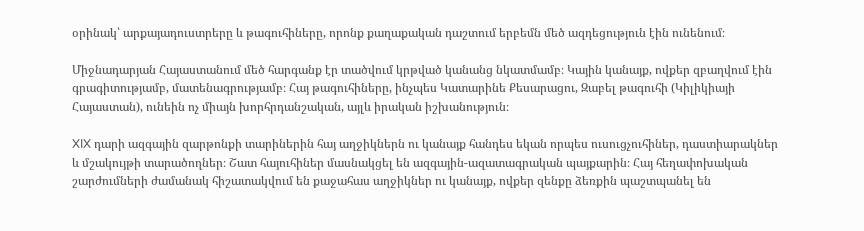օրինակ՝ արքայադուստրերը և թագուհիները, որոնք քաղաքական դաշտում երբեմն մեծ ազդեցություն էին ունենում։

Միջնադարյան Հայաստանում մեծ հարգանք էր տածվում կրթված կանանց նկատմամբ։ Կային կանայք, ովքեր զբաղվում էին գրագիտությամբ, մատենագրությամբ։ Հայ թագուհիները, ինչպես Կատարինե Քեսարացու, Զաբել թագուհի (Կիլիկիայի Հայաստան), ունեին ոչ միայն խորհրդանշական, այլև իրական իշխանություն։

XIX դարի ազգային զարթոնքի տարիներին հայ աղջիկներն ու կանայք հանդես եկան որպես ուսուցչուհիներ, դաստիարակներ և մշակույթի տարածողներ։ Շատ հայուհիներ մասնակցել են ազգային-ազատագրական պայքարին։ Հայ հեղափոխական շարժումների ժամանակ հիշատակվում են քաջահաս աղջիկներ ու կանայք, ովքեր զենքը ձեռքին պաշտպանել են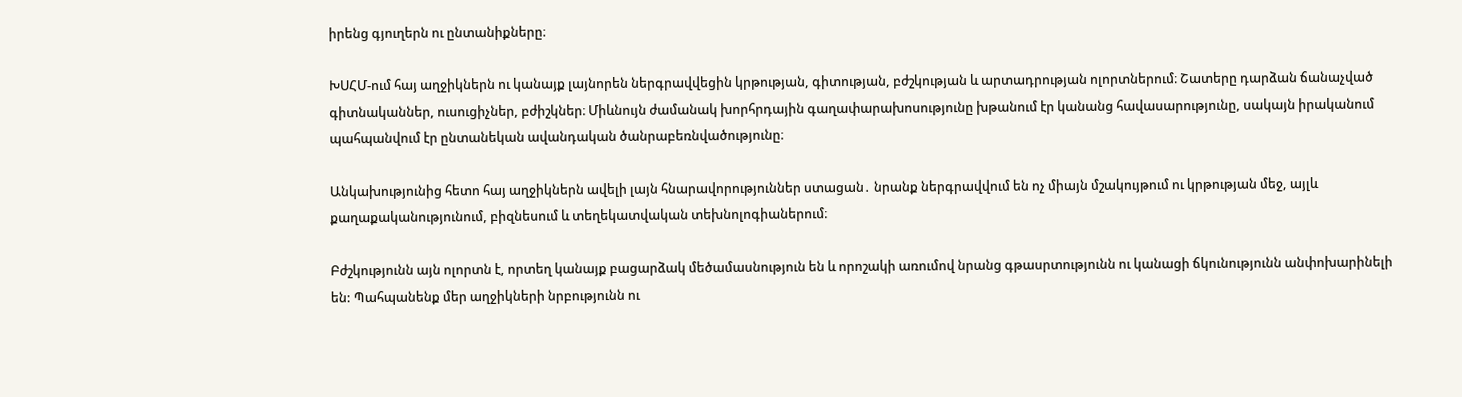իրենց գյուղերն ու ընտանիքները։

ԽՍՀՄ-ում հայ աղջիկներն ու կանայք լայնորեն ներգրավվեցին կրթության, գիտության, բժշկության և արտադրության ոլորտներում։ Շատերը դարձան ճանաչված գիտնականներ, ուսուցիչներ, բժիշկներ։ Միևնույն ժամանակ խորհրդային գաղափարախոսությունը խթանում էր կանանց հավասարությունը, սակայն իրականում պահպանվում էր ընտանեկան ավանդական ծանրաբեռնվածությունը։

Անկախությունից հետո հայ աղջիկներն ավելի լայն հնարավորություններ ստացան․ նրանք ներգրավվում են ոչ միայն մշակույթում ու կրթության մեջ, այլև քաղաքականությունում, բիզնեսում և տեղեկատվական տեխնոլոգիաներում։

Բժշկությունն այն ոլորտն է, որտեղ կանայք բացարձակ մեծամասնություն են և որոշակի առումով նրանց գթասրտությունն ու կանացի ճկունությունն անփոխարինելի են: Պահպանենք մեր աղջիկների նրբությունն ու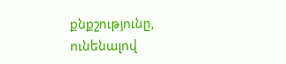քնքշությունը, ունենալով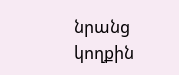նրանց կողքին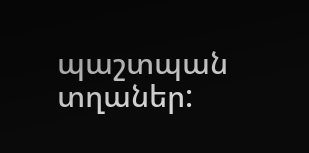պաշտպան տղաներ: